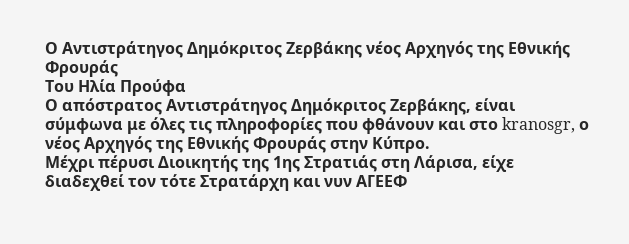Ο Αντιστράτηγος Δημόκριτος Ζερβάκης νέος Αρχηγός της Εθνικής Φρουράς
Του Ηλία Προύφα
Ο απόστρατος Αντιστράτηγος Δημόκριτος Ζερβάκης, είναι σύμφωνα με όλες τις πληροφορίες που φθάνουν και στο kranosgr, ο νέος Αρχηγός της Εθνικής Φρουράς στην Κύπρο.
Μέχρι πέρυσι Διοικητής της 1ης Στρατιάς στη Λάρισα, είχε διαδεχθεί τον τότε Στρατάρχη και νυν ΑΓΕΕΦ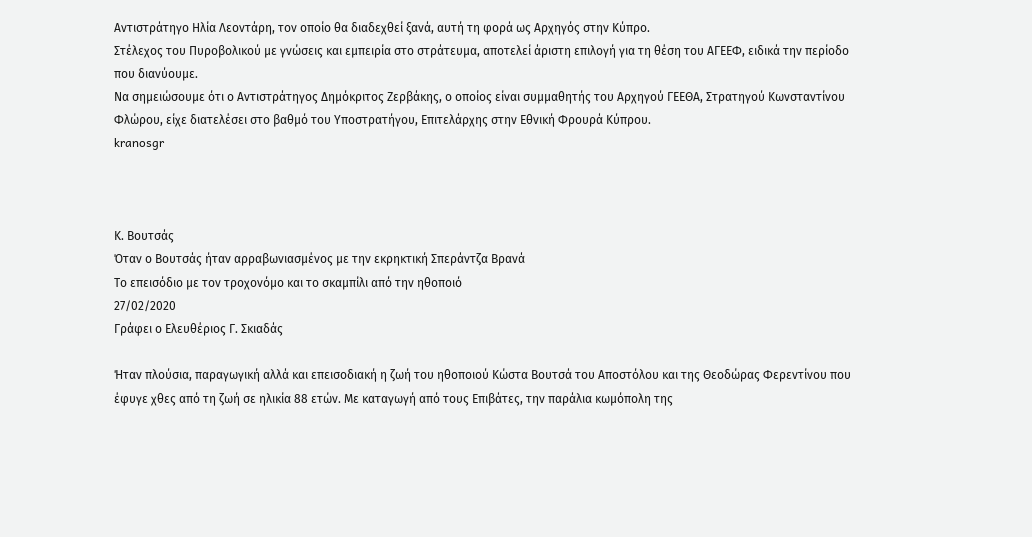Αντιστράτηγο Ηλία Λεοντάρη, τον οποίο θα διαδεχθεί ξανά, αυτή τη φορά ως Αρχηγός στην Κύπρο.
Στέλεχος του Πυροβολικού με γνώσεις και εμπειρία στο στράτευμα, αποτελεί άριστη επιλογή για τη θέση του ΑΓΕΕΦ, ειδικά την περίοδο που διανύουμε.
Να σημειώσουμε ότι ο Αντιστράτηγος Δημόκριτος Ζερβάκης, ο οποίος είναι συμμαθητής του Αρχηγού ΓΕΕΘΑ, Στρατηγού Κωνσταντίνου Φλώρου, είχε διατελέσει στο βαθμό του Υποστρατήγου, Επιτελάρχης στην Εθνική Φρουρά Κύπρου.
kranosgr



Κ. Βουτσάς
Όταν ο Βουτσάς ήταν αρραβωνιασμένος με την εκρηκτική Σπεράντζα Βρανά
Το επεισόδιο με τον τροχονόμο και το σκαμπίλι από την ηθοποιό
27/02/2020
Γράφει ο Ελευθέριος Γ. Σκιαδάς

Ήταν πλούσια, παραγωγική αλλά και επεισοδιακή η ζωή του ηθοποιού Κώστα Βουτσά του Αποστόλου και της Θεοδώρας Φερεντίνου που έφυγε χθες από τη ζωή σε ηλικία 88 ετών. Με καταγωγή από τους Επιβάτες, την παράλια κωμόπολη της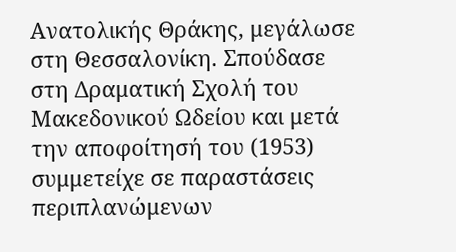Ανατολικής Θράκης, μεγάλωσε στη Θεσσαλονίκη. Σπούδασε στη Δραματική Σχολή του Μακεδονικού Ωδείου και μετά την αποφοίτησή του (1953) συμμετείχε σε παραστάσεις περιπλανώμενων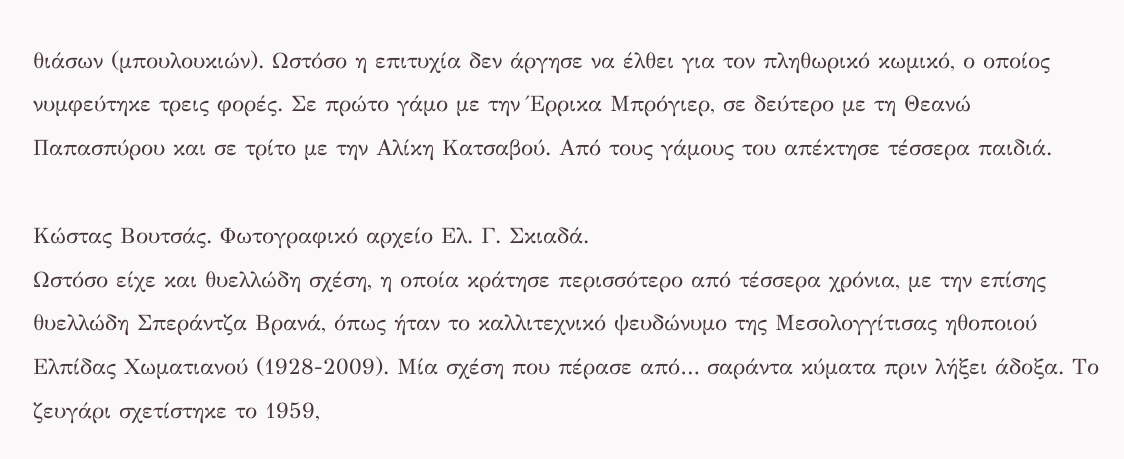θιάσων (μπουλουκιών). Ωστόσο η επιτυχία δεν άργησε να έλθει για τον πληθωρικό κωμικό, ο οποίος νυμφεύτηκε τρεις φορές. Σε πρώτο γάμο με την Έρρικα Μπρόγιερ, σε δεύτερο με τη Θεανώ Παπασπύρου και σε τρίτο με την Αλίκη Κατσαβού. Από τους γάμους του απέκτησε τέσσερα παιδιά.

Κώστας Βουτσάς. Φωτογραφικό αρχείο Ελ. Γ. Σκιαδά.
Ωστόσο είχε και θυελλώδη σχέση, η οποία κράτησε περισσότερο από τέσσερα χρόνια, με την επίσης θυελλώδη Σπεράντζα Βρανά, όπως ήταν το καλλιτεχνικό ψευδώνυμο της Μεσολογγίτισας ηθοποιού Ελπίδας Χωματιανού (1928-2009). Μία σχέση που πέρασε από… σαράντα κύματα πριν λήξει άδοξα. Το ζευγάρι σχετίστηκε το 1959,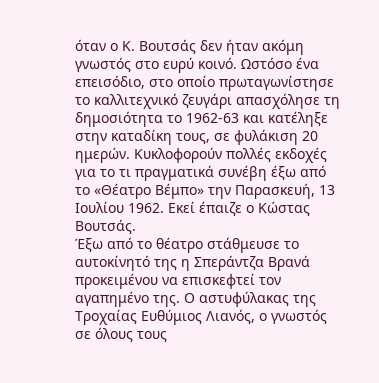όταν ο Κ. Βουτσάς δεν ήταν ακόμη γνωστός στο ευρύ κοινό. Ωστόσο ένα επεισόδιο, στο οποίο πρωταγωνίστησε το καλλιτεχνικό ζευγάρι απασχόλησε τη δημοσιότητα το 1962-63 και κατέληξε στην καταδίκη τους, σε φυλάκιση 20 ημερών. Κυκλοφορούν πολλές εκδοχές για το τι πραγματικά συνέβη έξω από το «Θέατρο Βέμπο» την Παρασκευή, 13 Ιουλίου 1962. Εκεί έπαιζε ο Κώστας Βουτσάς.
Έξω από το θέατρο στάθμευσε το αυτοκίνητό της η Σπεράντζα Βρανά προκειμένου να επισκεφτεί τον αγαπημένο της. Ο αστυφύλακας της Τροχαίας Ευθύμιος Λιανός, ο γνωστός σε όλους τους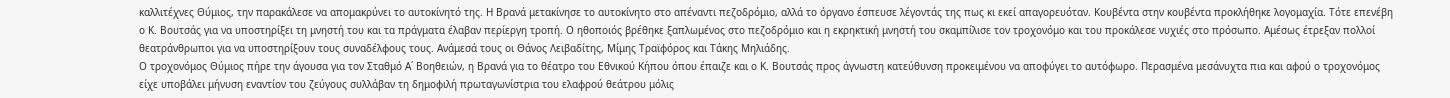καλλιτέχνες Θύμιος, την παρακάλεσε να απομακρύνει το αυτοκίνητό της. Η Βρανά μετακίνησε το αυτοκίνητο στο απέναντι πεζοδρόμιο, αλλά το όργανο έσπευσε λέγοντάς της πως κι εκεί απαγορευόταν. Κουβέντα στην κουβέντα προκλήθηκε λογομαχία. Τότε επενέβη ο Κ. Βουτσάς για να υποστηρίξει τη μνηστή του και τα πράγματα έλαβαν περίεργη τροπή. Ο ηθοποιός βρέθηκε ξαπλωμένος στο πεζοδρόμιο και η εκρηκτική μνηστή του σκαμπίλισε τον τροχονόμο και του προκάλεσε νυχιές στο πρόσωπο. Αμέσως έτρεξαν πολλοί θεατράνθρωποι για να υποστηρίξουν τους συναδέλφους τους. Ανάμεσά τους οι Θάνος Λειβαδίτης, Μίμης Τραϊφόρος και Τάκης Μηλιάδης.
Ο τροχονόμος Θύμιος πήρε την άγουσα για τον Σταθμό Α΄ Βοηθειών, η Βρανά για το θέατρο του Εθνικού Κήπου όπου έπαιζε και ο Κ. Βουτσάς προς άγνωστη κατεύθυνση προκειμένου να αποφύγει το αυτόφωρο. Περασμένα μεσάνυχτα πια και αφού ο τροχονόμος είχε υποβάλει μήνυση εναντίον του ζεύγους συλλάβαν τη δημοφιλή πρωταγωνίστρια του ελαφρού θεάτρου μόλις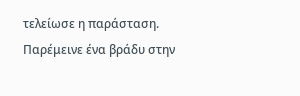τελείωσε η παράσταση. Παρέμεινε ένα βράδυ στην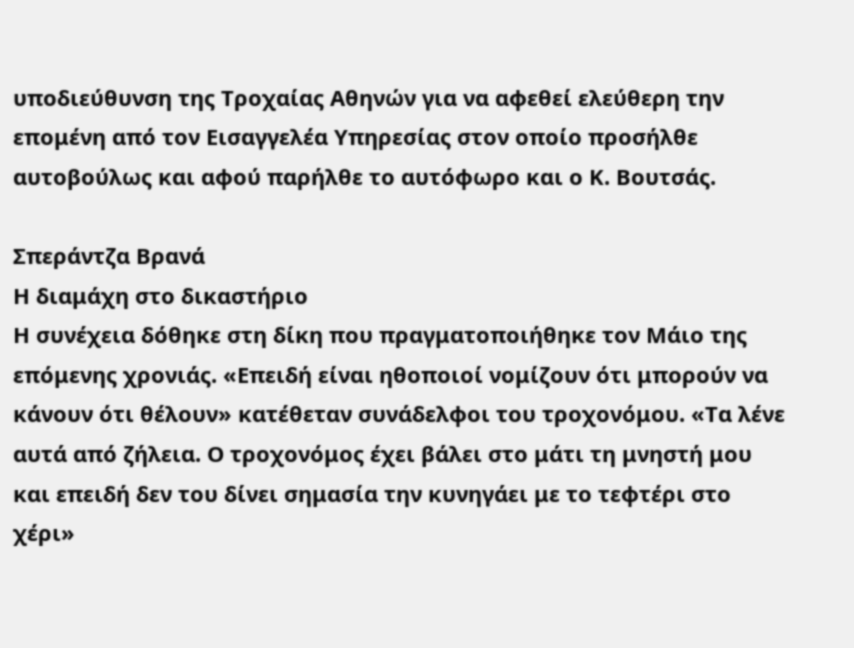υποδιεύθυνση της Τροχαίας Αθηνών για να αφεθεί ελεύθερη την επομένη από τον Εισαγγελέα Υπηρεσίας στον οποίο προσήλθε αυτοβούλως και αφού παρήλθε το αυτόφωρο και ο Κ. Βουτσάς.

Σπεράντζα Βρανά
Η διαμάχη στο δικαστήριο
Η συνέχεια δόθηκε στη δίκη που πραγματοποιήθηκε τον Μάιο της επόμενης χρονιάς. «Επειδή είναι ηθοποιοί νομίζουν ότι μπορούν να κάνουν ότι θέλουν» κατέθεταν συνάδελφοι του τροχονόμου. «Τα λένε αυτά από ζήλεια. Ο τροχονόμος έχει βάλει στο μάτι τη μνηστή μου και επειδή δεν του δίνει σημασία την κυνηγάει με το τεφτέρι στο χέρι»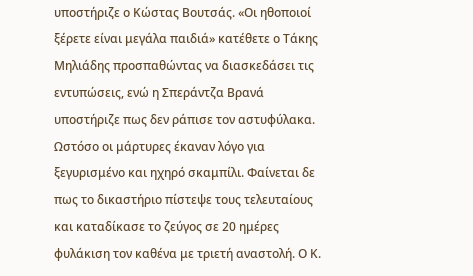υποστήριζε ο Κώστας Βουτσάς. «Οι ηθοποιοί ξέρετε είναι μεγάλα παιδιά» κατέθετε ο Τάκης Μηλιάδης προσπαθώντας να διασκεδάσει τις εντυπώσεις, ενώ η Σπεράντζα Βρανά υποστήριζε πως δεν ράπισε τον αστυφύλακα. Ωστόσο οι μάρτυρες έκαναν λόγο για ξεγυρισμένο και ηχηρό σκαμπίλι. Φαίνεται δε πως το δικαστήριο πίστεψε τους τελευταίους και καταδίκασε το ζεύγος σε 20 ημέρες φυλάκιση τον καθένα με τριετή αναστολή. Ο Κ.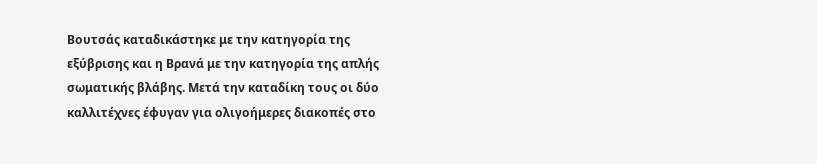Βουτσάς καταδικάστηκε με την κατηγορία της εξύβρισης και η Βρανά με την κατηγορία της απλής σωματικής βλάβης. Μετά την καταδίκη τους οι δύο καλλιτέχνες έφυγαν για ολιγοήμερες διακοπές στο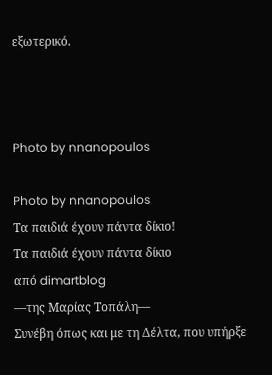εξωτερικό.



Photo by nnanopoulos

Photo by nnanopoulos
Τα παιδιά έχουν πάντα δίκιο!
Τα παιδιά έχουν πάντα δίκιο
από dimartblog
—της Μαρίας Τοπάλη—
Συνέβη όπως και με τη Δέλτα, που υπήρξε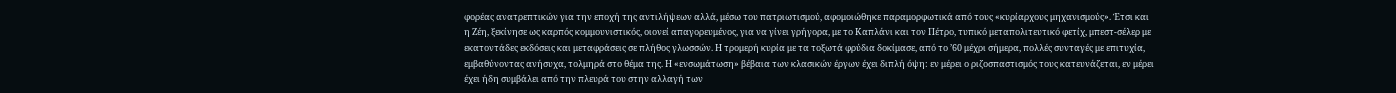φορέας ανατρεπτικών για την εποχή της αντιλήψεων αλλά, μέσω του πατριωτισμού, αφομοιώθηκε παραμορφωτικά από τους «κυρίαρχους μηχανισμούς». Έτσι και η Ζέη, ξεκίνησε ως καρπός κομμουνιστικός, οιονεί απαγορευμένος, για να γίνει γρήγορα, με το Καπλάνι και τον Πέτρο, τυπικό μεταπολιτευτικό φετίχ, μπεστ-σέλερ με εκατοντάδες εκδόσεις και μεταφράσεις σε πλήθος γλωσσών. Η τρομερή κυρία με τα τοξωτά φρύδια δοκίμασε, από το ’60 μέχρι σήμερα, πολλές συνταγές με επιτυχία, εμβαθύνοντας ανήσυχα, τολμηρά στο θέμα της. Η «ενσωμάτωση» βέβαια των κλασικών έργων έχει διπλή όψη: εν μέρει ο ριζοσπαστισμός τους κατευνάζεται, εν μέρει έχει ήδη συμβάλει από την πλευρά του στην αλλαγή των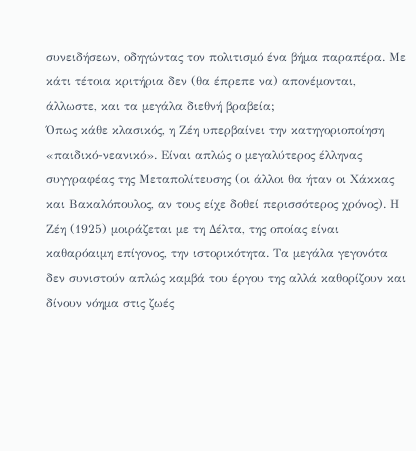συνειδήσεων, οδηγώντας τον πολιτισμό ένα βήμα παραπέρα. Με κάτι τέτοια κριτήρια δεν (θα έπρεπε να) απονέμονται, άλλωστε, και τα μεγάλα διεθνή βραβεία;
Όπως κάθε κλασικός, η Ζέη υπερβαίνει την κατηγοριοποίηση «παιδικό-νεανικό». Είναι απλώς ο μεγαλύτερος έλληνας συγγραφέας της Μεταπολίτευσης (οι άλλοι θα ήταν οι Χάκκας και Βακαλόπουλος, αν τους είχε δοθεί περισσότερος χρόνος). Η Ζέη (1925) μοιράζεται με τη Δέλτα, της οποίας είναι καθαρόαιμη επίγονος, την ιστορικότητα. Τα μεγάλα γεγονότα δεν συνιστούν απλώς καμβά του έργου της αλλά καθορίζουν και δίνουν νόημα στις ζωές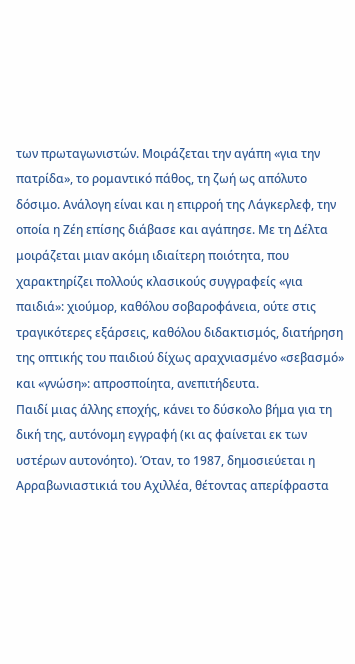των πρωταγωνιστών. Μοιράζεται την αγάπη «για την πατρίδα», το ρομαντικό πάθος, τη ζωή ως απόλυτο δόσιμο. Ανάλογη είναι και η επιρροή της Λάγκερλεφ, την οποία η Ζέη επίσης διάβασε και αγάπησε. Με τη Δέλτα μοιράζεται μιαν ακόμη ιδιαίτερη ποιότητα, που χαρακτηρίζει πολλούς κλασικούς συγγραφείς «για παιδιά»: χιούμορ, καθόλου σοβαροφάνεια, ούτε στις τραγικότερες εξάρσεις, καθόλου διδακτισμός, διατήρηση της οπτικής του παιδιού δίχως αραχνιασμένο «σεβασμό» και «γνώση»: απροσποίητα, ανεπιτήδευτα.
Παιδί μιας άλλης εποχής, κάνει το δύσκολο βήμα για τη δική της, αυτόνομη εγγραφή (κι ας φαίνεται εκ των υστέρων αυτονόητο). Όταν, το 1987, δημοσιεύεται η Αρραβωνιαστικιά του Αχιλλέα, θέτοντας απερίφραστα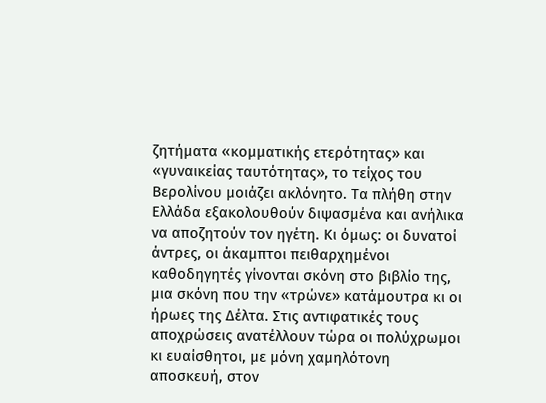ζητήματα «κομματικής ετερότητας» και «γυναικείας ταυτότητας», το τείχος του Βερολίνου μοιάζει ακλόνητο. Τα πλήθη στην Ελλάδα εξακολουθούν διψασμένα και ανήλικα να αποζητούν τον ηγέτη. Κι όμως: οι δυνατοί άντρες, οι άκαμπτοι πειθαρχημένοι καθοδηγητές γίνονται σκόνη στο βιβλίο της, μια σκόνη που την «τρώνε» κατάμουτρα κι οι ήρωες της Δέλτα. Στις αντιφατικές τους αποχρώσεις ανατέλλουν τώρα οι πολύχρωμοι κι ευαίσθητοι, με μόνη χαμηλότονη αποσκευή, στον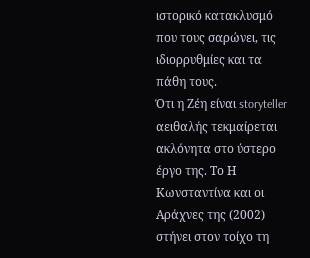ιστορικό κατακλυσμό που τους σαρώνει, τις ιδιορρυθμίες και τα πάθη τους.
Ότι η Ζέη είναι storyteller αειθαλής τεκμαίρεται ακλόνητα στο ύστερο έργο της. Το Η Κωνσταντίνα και οι Αράχνες της (2002) στήνει στον τοίχο τη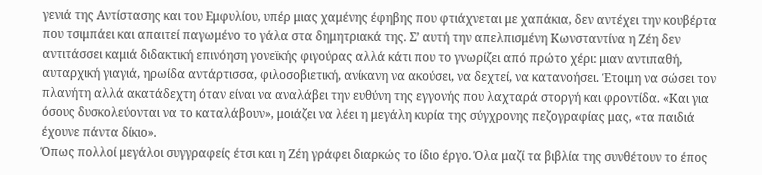γενιά της Αντίστασης και του Εμφυλίου, υπέρ μιας χαμένης έφηβης που φτιάχνεται με χαπάκια, δεν αντέχει την κουβέρτα που τσιμπάει και απαιτεί παγωμένο το γάλα στα δημητριακά της. Σ’ αυτή την απελπισμένη Κωνσταντίνα η Ζέη δεν αντιτάσσει καμιά διδακτική επινόηση γονεϊκής φιγούρας αλλά κάτι που το γνωρίζει από πρώτο χέρι: μιαν αντιπαθή, αυταρχική γιαγιά, ηρωίδα αντάρτισσα, φιλοσοβιετική, ανίκανη να ακούσει, να δεχτεί, να κατανοήσει. Έτοιμη να σώσει τον πλανήτη αλλά ακατάδεχτη όταν είναι να αναλάβει την ευθύνη της εγγονής που λαχταρά στοργή και φροντίδα. «Και για όσους δυσκολεύονται να το καταλάβουν», μοιάζει να λέει η μεγάλη κυρία της σύγχρονης πεζογραφίας μας, «τα παιδιά έχουνε πάντα δίκιο».
Όπως πολλοί μεγάλοι συγγραφείς έτσι και η Ζέη γράφει διαρκώς το ίδιο έργο. Όλα μαζί τα βιβλία της συνθέτουν το έπος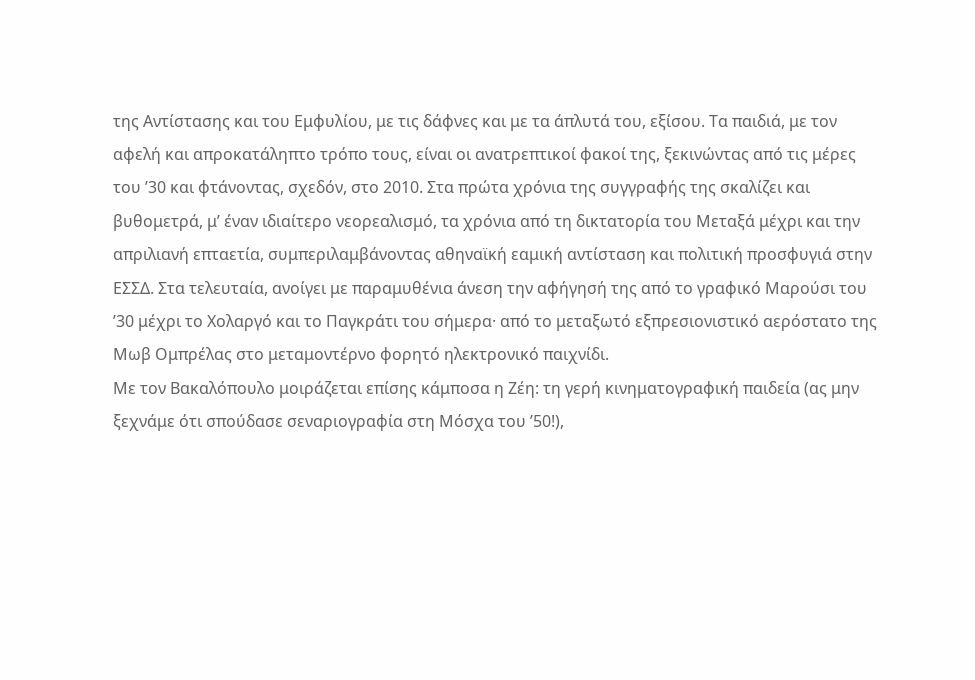της Αντίστασης και του Εμφυλίου, με τις δάφνες και με τα άπλυτά του, εξίσου. Τα παιδιά, με τον αφελή και απροκατάληπτο τρόπο τους, είναι οι ανατρεπτικοί φακοί της, ξεκινώντας από τις μέρες του ’30 και φτάνοντας, σχεδόν, στο 2010. Στα πρώτα χρόνια της συγγραφής της σκαλίζει και βυθομετρά, μ’ έναν ιδιαίτερο νεορεαλισμό, τα χρόνια από τη δικτατορία του Μεταξά μέχρι και την απριλιανή επταετία, συμπεριλαμβάνοντας αθηναϊκή εαμική αντίσταση και πολιτική προσφυγιά στην ΕΣΣΔ. Στα τελευταία, ανοίγει με παραμυθένια άνεση την αφήγησή της από το γραφικό Μαρούσι του ’30 μέχρι το Χολαργό και το Παγκράτι του σήμερα· από το μεταξωτό εξπρεσιονιστικό αερόστατο της Μωβ Ομπρέλας στο μεταμοντέρνο φορητό ηλεκτρονικό παιχνίδι.
Με τον Βακαλόπουλο μοιράζεται επίσης κάμποσα η Ζέη: τη γερή κινηματογραφική παιδεία (ας μην ξεχνάμε ότι σπούδασε σεναριογραφία στη Μόσχα του ’50!),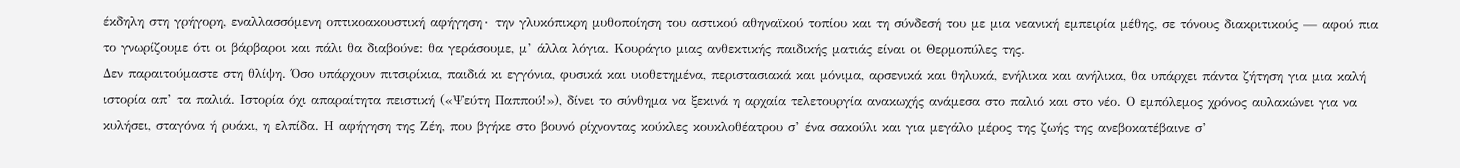έκδηλη στη γρήγορη, εναλλασσόμενη οπτικοακουστική αφήγηση∙ την γλυκόπικρη μυθοποίηση του αστικού αθηναϊκού τοπίου και τη σύνδεσή του με μια νεανική εμπειρία μέθης, σε τόνους διακριτικούς — αφού πια το γνωρίζουμε ότι οι βάρβαροι και πάλι θα διαβούνε: θα γεράσουμε, μ’ άλλα λόγια. Κουράγιο μιας ανθεκτικής παιδικής ματιάς είναι οι Θερμοπύλες της.
Δεν παραιτούμαστε στη θλίψη. Όσο υπάρχουν πιτσιρίκια, παιδιά κι εγγόνια, φυσικά και υιοθετημένα, περιστασιακά και μόνιμα, αρσενικά και θηλυκά, ενήλικα και ανήλικα, θα υπάρχει πάντα ζήτηση για μια καλή ιστορία απ’ τα παλιά. Ιστορία όχι απαραίτητα πειστική («Ψεύτη Παππού!»), δίνει το σύνθημα να ξεκινά η αρχαία τελετουργία ανακωχής ανάμεσα στο παλιό και στο νέο. Ο εμπόλεμος χρόνος αυλακώνει για να κυλήσει, σταγόνα ή ρυάκι, η ελπίδα. Η αφήγηση της Ζέη, που βγήκε στο βουνό ρίχνοντας κούκλες κουκλοθέατρου σ’ ένα σακούλι και για μεγάλο μέρος της ζωής της ανεβοκατέβαινε σ’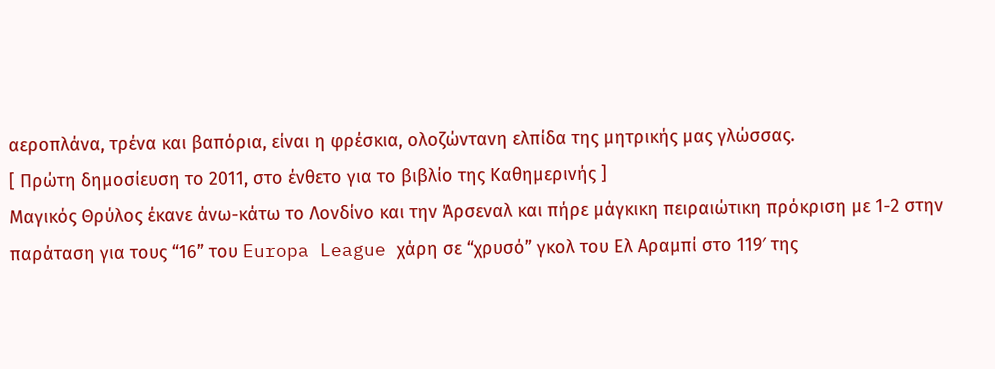αεροπλάνα, τρένα και βαπόρια, είναι η φρέσκια, ολοζώντανη ελπίδα της μητρικής μας γλώσσας.
[ Πρώτη δημοσίευση το 2011, στο ένθετο για το βιβλίο της Καθημερινής ]
Μαγικός Θρύλος έκανε άνω-κάτω το Λονδίνο και την Άρσεναλ και πήρε μάγκικη πειραιώτικη πρόκριση με 1-2 στην παράταση για τους “16” του Europa League χάρη σε “χρυσό” γκολ του Ελ Αραμπί στο 119′ της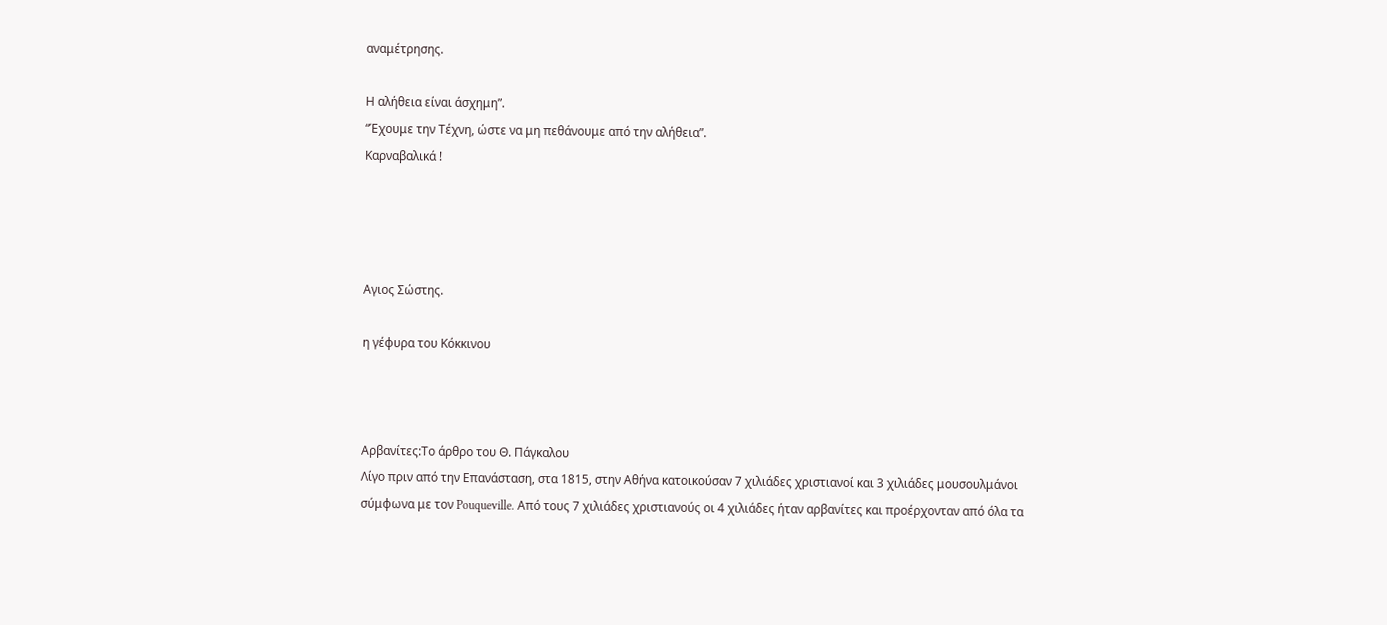αναμέτρησης.

Η αλήθεια είναι άσχημη”.
“Έχουμε την Τέχνη, ώστε να μη πεθάνουμε από την αλήθεια”.
Καρναβαλικά !




Αγιος Σώστης.

η γέφυρα του Κόκκινου



Αρβανίτες:Το άρθρο του Θ. Πάγκαλου
Λίγο πριν από την Επανάσταση, στα 1815, στην Αθήνα κατοικούσαν 7 χιλιάδες χριστιανοί και 3 χιλιάδες μουσουλμάνοι σύμφωνα με τον Pouqueville. Από τους 7 χιλιάδες χριστιανούς οι 4 χιλιάδες ήταν αρβανίτες και προέρχονταν από όλα τα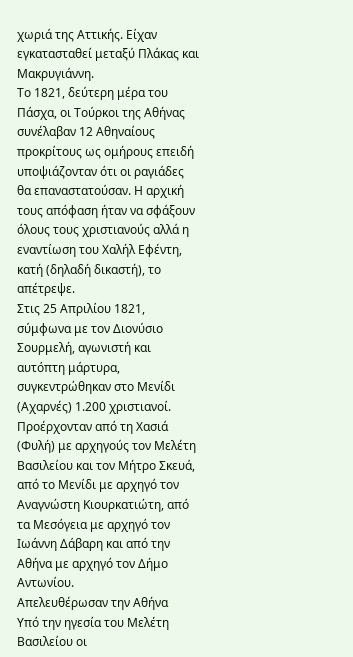χωριά της Αττικής. Είχαν εγκατασταθεί μεταξύ Πλάκας και Μακρυγιάννη.
Το 1821, δεύτερη μέρα του Πάσχα, οι Τούρκοι της Αθήνας συνέλαβαν 12 Αθηναίους προκρίτους ως ομήρους επειδή υποψιάζονταν ότι οι ραγιάδες θα επαναστατούσαν. Η αρχική τους απόφαση ήταν να σφάξουν όλους τους χριστιανούς αλλά η εναντίωση του Χαλήλ Εφέντη, κατή (δηλαδή δικαστή), το απέτρεψε.
Στις 25 Απριλίου 1821, σύμφωνα με τον Διονύσιο Σουρμελή, αγωνιστή και αυτόπτη μάρτυρα, συγκεντρώθηκαν στο Μενίδι (Αχαρνές) 1.200 χριστιανοί. Προέρχονταν από τη Χασιά (Φυλή) με αρχηγούς τον Μελέτη Βασιλείου και τον Μήτρο Σκευά, από το Μενίδι με αρχηγό τον Αναγνώστη Κιουρκατιώτη, από τα Μεσόγεια με αρχηγό τον Ιωάννη Δάβαρη και από την Αθήνα με αρχηγό τον Δήμο Αντωνίου.
Απελευθέρωσαν την Αθήνα
Υπό την ηγεσία του Μελέτη Βασιλείου οι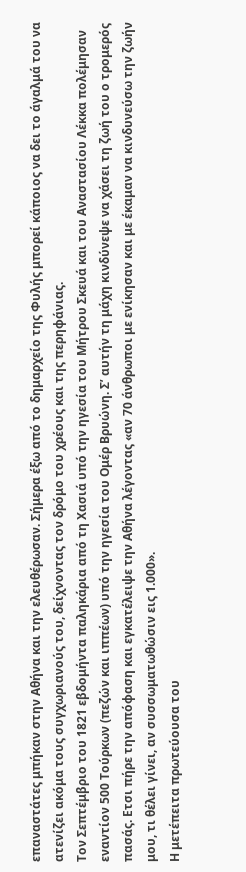επαναστάτες μπήκαν στην Αθήνα και την ελευθέρωσαν. Σήμερα έξω από το δημαρχείο της Φυλής μπορεί κάποιος να δει το άγαλμά του να ατενίζει ακόμα τους συγχωριανούς του, δείχνοντας τον δρόμο του χρέους και της περηφάνιας.
Τον Σεπτέμβριο του 1821 εβδομήντα παληκάρια από τη Χασιά υπό την ηγεσία του Μήτρου Σκευά και του Αναστασίου Λέκκα πολέμησαν εναντίον 500 Τούρκων (πεζών και ιππέων) υπό την ηγεσία του Ομέρ Βρυώνη. Σ’ αυτήν τη μάχη κινδύνεψε να χάσει τη ζωή του ο τρομερός πασάς. Ετσι πήρε την απόφαση και εγκατέλειψε την Αθήνα λέγοντας «αν 70 άνθρωποι με ενίκησαν και με έκαμαν να κινδυνεύσω την ζωήν μου, τι θέλει γίνει, αν συσσωματωθώσιν εις 1.000».
Η μετέπειτα πρωτεύουσα του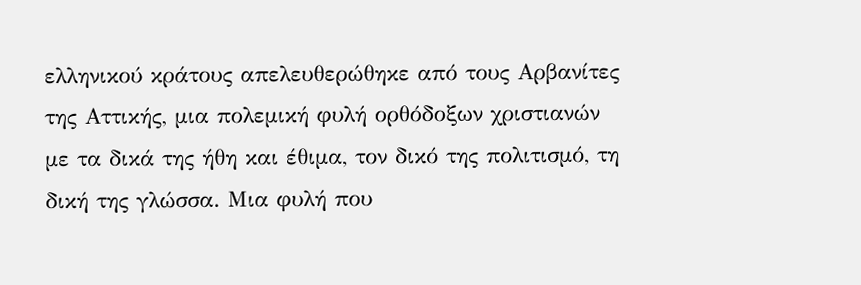ελληνικού κράτους απελευθερώθηκε από τους Αρβανίτες της Αττικής, μια πολεμική φυλή ορθόδοξων χριστιανών με τα δικά της ήθη και έθιμα, τον δικό της πολιτισμό, τη δική της γλώσσα. Μια φυλή που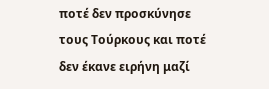ποτέ δεν προσκύνησε τους Τούρκους και ποτέ δεν έκανε ειρήνη μαζί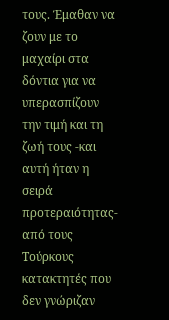τους. Έμαθαν να ζουν με το μαχαίρι στα δόντια για να υπερασπίζουν την τιμή και τη ζωή τους -και αυτή ήταν η σειρά προτεραιότητας- από τους Τούρκους κατακτητές που δεν γνώριζαν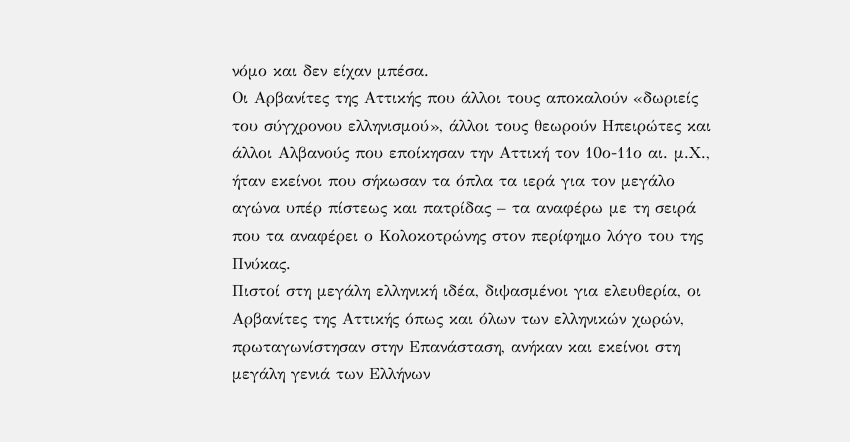νόμο και δεν είχαν μπέσα.
Οι Αρβανίτες της Αττικής που άλλοι τους αποκαλούν «δωριείς του σύγχρονου ελληνισμού», άλλοι τους θεωρούν Ηπειρώτες και άλλοι Αλβανούς που εποίκησαν την Αττική τον 10ο-11ο αι. μ.Χ., ήταν εκείνοι που σήκωσαν τα όπλα τα ιερά για τον μεγάλο αγώνα υπέρ πίστεως και πατρίδας – τα αναφέρω με τη σειρά που τα αναφέρει ο Κολοκοτρώνης στον περίφημο λόγο του της Πνύκας.
Πιστοί στη μεγάλη ελληνική ιδέα, διψασμένοι για ελευθερία, οι Αρβανίτες της Αττικής όπως και όλων των ελληνικών χωρών, πρωταγωνίστησαν στην Επανάσταση, ανήκαν και εκείνοι στη μεγάλη γενιά των Ελλήνων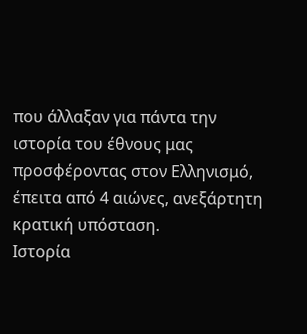που άλλαξαν για πάντα την ιστορία του έθνους μας προσφέροντας στον Ελληνισμό, έπειτα από 4 αιώνες, ανεξάρτητη κρατική υπόσταση.
Ιστορία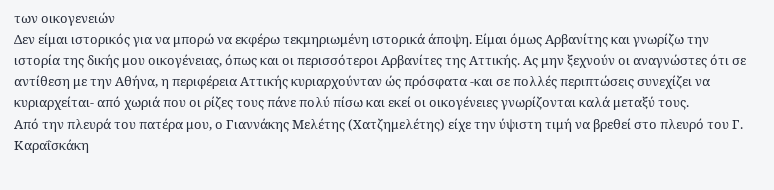των οικογενειών
Δεν είμαι ιστορικός για να μπορώ να εκφέρω τεκμηριωμένη ιστορικά άποψη. Είμαι όμως Αρβανίτης και γνωρίζω την ιστορία της δικής μου οικογένειας, όπως και οι περισσότεροι Αρβανίτες της Αττικής. Ας μην ξεχνούν οι αναγνώστες ότι σε αντίθεση με την Αθήνα, η περιφέρεια Αττικής κυριαρχούνταν ώς πρόσφατα -και σε πολλές περιπτώσεις συνεχίζει να κυριαρχείται- από χωριά που οι ρίζες τους πάνε πολύ πίσω και εκεί οι οικογένειες γνωρίζονται καλά μεταξύ τους.
Από την πλευρά του πατέρα μου, ο Γιαννάκης Μελέτης (Χατζημελέτης) είχε την ύψιστη τιμή να βρεθεί στο πλευρό του Γ. Καραΐσκάκη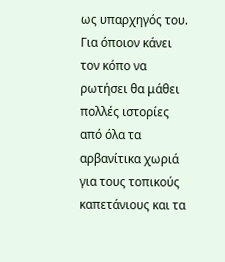ως υπαρχηγός του. Για όποιον κάνει τον κόπο να ρωτήσει θα μάθει πολλές ιστορίες από όλα τα αρβανίτικα χωριά για τους τοπικούς καπετάνιους και τα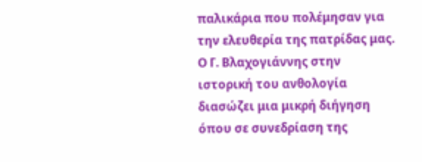παλικάρια που πολέμησαν για την ελευθερία της πατρίδας μας.
Ο Γ. Βλαχογιάννης στην ιστορική του ανθολογία διασώζει μια μικρή διήγηση όπου σε συνεδρίαση της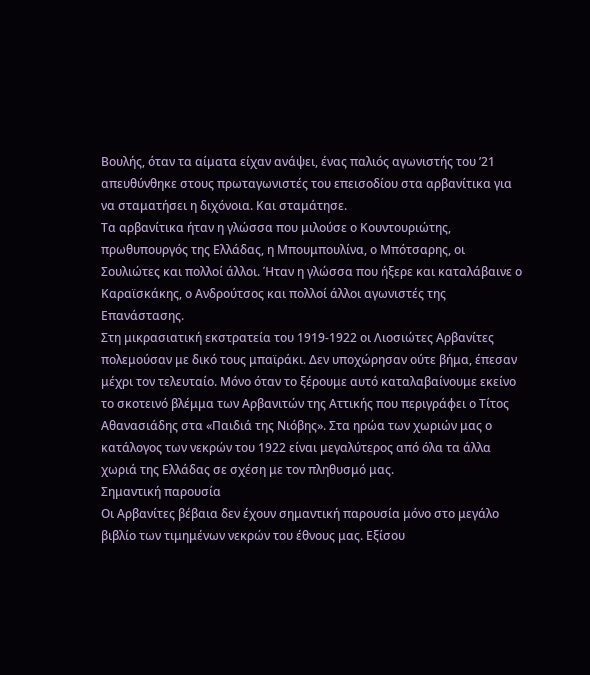Βουλής, όταν τα αίματα είχαν ανάψει, ένας παλιός αγωνιστής του ’21 απευθύνθηκε στους πρωταγωνιστές του επεισοδίου στα αρβανίτικα για να σταματήσει η διχόνοια. Και σταμάτησε.
Τα αρβανίτικα ήταν η γλώσσα που μιλούσε ο Κουντουριώτης, πρωθυπουργός της Ελλάδας, η Μπουμπουλίνα, ο Μπότσαρης, οι Σουλιώτες και πολλοί άλλοι. Ήταν η γλώσσα που ήξερε και καταλάβαινε ο Καραϊσκάκης, ο Ανδρούτσος και πολλοί άλλοι αγωνιστές της Επανάστασης.
Στη μικρασιατική εκστρατεία του 1919-1922 οι Λιοσιώτες Αρβανίτες πολεμούσαν με δικό τους μπαϊράκι. Δεν υποχώρησαν ούτε βήμα, έπεσαν μέχρι τον τελευταίο. Μόνο όταν το ξέρουμε αυτό καταλαβαίνουμε εκείνο το σκοτεινό βλέμμα των Αρβανιτών της Αττικής που περιγράφει ο Τίτος Αθανασιάδης στα «Παιδιά της Νιόβης». Στα ηρώα των χωριών μας ο κατάλογος των νεκρών του 1922 είναι μεγαλύτερος από όλα τα άλλα χωριά της Ελλάδας σε σχέση με τον πληθυσμό μας.
Σημαντική παρουσία
Οι Αρβανίτες βέβαια δεν έχουν σημαντική παρουσία μόνο στο μεγάλο βιβλίο των τιμημένων νεκρών του έθνους μας. Εξίσου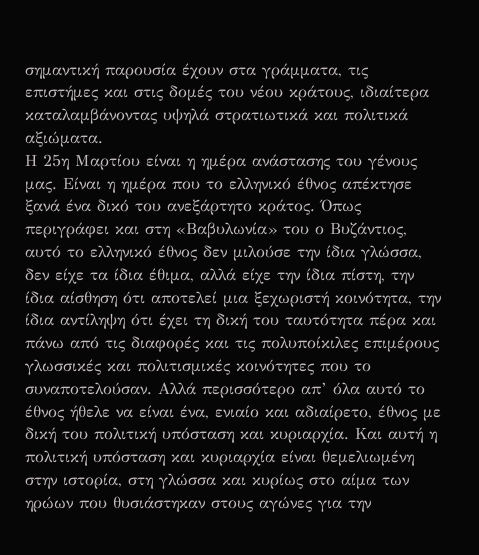σημαντική παρουσία έχουν στα γράμματα, τις επιστήμες και στις δομές του νέου κράτους, ιδιαίτερα καταλαμβάνοντας υψηλά στρατιωτικά και πολιτικά αξιώματα.
Η 25η Μαρτίου είναι η ημέρα ανάστασης του γένους μας. Είναι η ημέρα που το ελληνικό έθνος απέκτησε ξανά ένα δικό του ανεξάρτητο κράτος. Όπως περιγράφει και στη «Βαβυλωνία» του ο Βυζάντιος, αυτό το ελληνικό έθνος δεν μιλούσε την ίδια γλώσσα, δεν είχε τα ίδια έθιμα, αλλά είχε την ίδια πίστη, την ίδια αίσθηση ότι αποτελεί μια ξεχωριστή κοινότητα, την ίδια αντίληψη ότι έχει τη δική του ταυτότητα πέρα και πάνω από τις διαφορές και τις πολυποίκιλες επιμέρους γλωσσικές και πολιτισμικές κοινότητες που το συναποτελούσαν. Αλλά περισσότερο απ’ όλα αυτό το έθνος ήθελε να είναι ένα, ενιαίο και αδιαίρετο, έθνος με δική του πολιτική υπόσταση και κυριαρχία. Και αυτή η πολιτική υπόσταση και κυριαρχία είναι θεμελιωμένη στην ιστορία, στη γλώσσα και κυρίως στο αίμα των ηρώων που θυσιάστηκαν στους αγώνες για την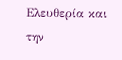Ελευθερία και την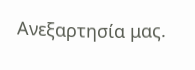Ανεξαρτησία μας.